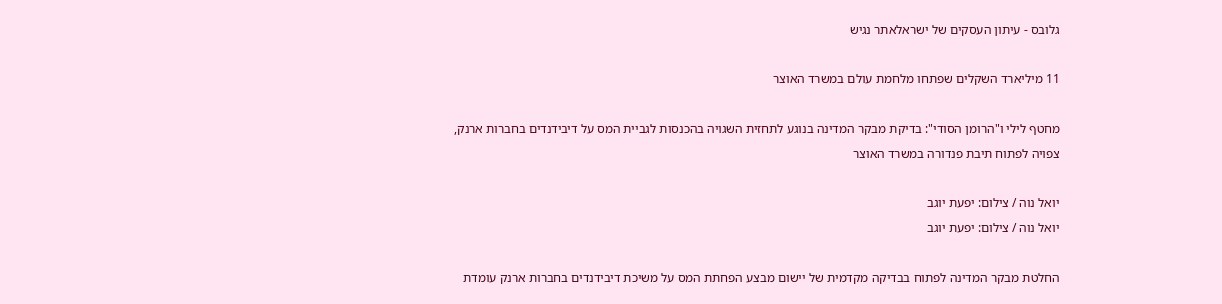גלובס - עיתון העסקים של ישראלאתר נגיש

11 מיליארד השקלים שפתחו מלחמת עולם במשרד האוצר

מחטף לילי ו"הרומן הסודי": בדיקת מבקר המדינה בנוגע לתחזית השגויה בהכנסות לגביית המס על דיבידנדים בחברות ארנק, צפויה לפתוח תיבת פנדורה במשרד האוצר

יואל נוה / צילום: יפעת יוגב
יואל נוה / צילום: יפעת יוגב

החלטת מבקר המדינה לפתוח בבדיקה מקדמית של יישום מבצע הפחתת המס על משיכת דיבידנדים בחברות ארנק עומדת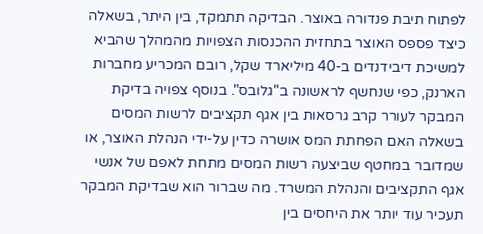לפתוח תיבת פנדורה באוצר. הבדיקה תתמקד, בין היתר, בשאלה כיצד פספס האוצר בתחזית ההכנסות הצפויות מהמהלך שהביא למשיכת דיבידנדים ב-40 מיליארד שקל, רובם המכריע מחברות הארנק, כפי שנחשף לראשונה ב"גלובס". בנוסף צפויה בדיקת המבקר לעורר קרב גרסאות בין אגף תקציבים לרשות המסים בשאלה האם הפחתת המס אושרה כדין על-ידי הנהלת האוצר, או שמדובר במחטף שביצעה רשות המסים מתחת לאפם של אנשי אגף התקציבים והנהלת המשרד. מה שברור הוא שבדיקת המבקר תעכיר עוד יותר את היחסים בין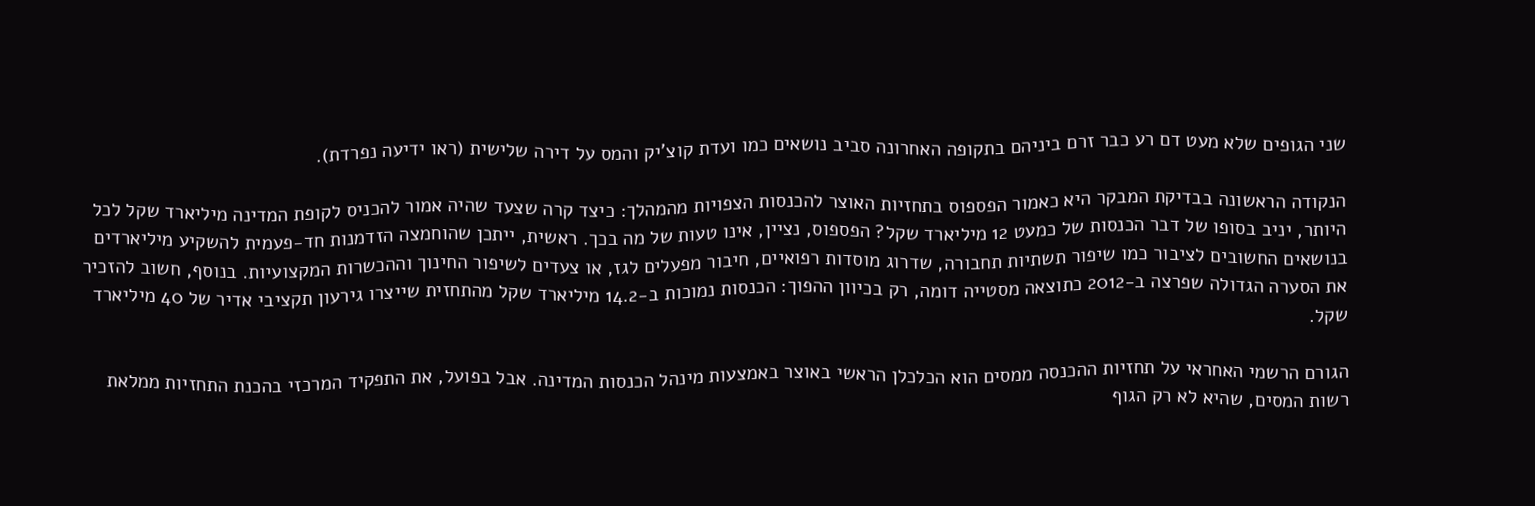שני הגופים שלא מעט דם רע כבר זרם ביניהם בתקופה האחרונה סביב נושאים כמו ועדת קוצ'יק והמס על דירה שלישית (ראו ידיעה נפרדת).

הנקודה הראשונה בבדיקת המבקר היא כאמור הפספוס בתחזיות האוצר להכנסות הצפויות מהמהלך: כיצד קרה שצעד שהיה אמור להכניס לקופת המדינה מיליארד שקל לכל היותר, יניב בסופו של דבר הכנסות של כמעט 12 מיליארד שקל? הפספוס, נציין, אינו טעות של מה בכך. ראשית, ייתכן שהוחמצה הזדמנות חד-פעמית להשקיע מיליארדים בנושאים החשובים לציבור כמו שיפור תשתיות תחבורה, שדרוג מוסדות רפואיים, חיבור מפעלים לגז, או צעדים לשיפור החינוך וההכשרות המקצועיות. בנוסף, חשוב להזכיר את הסערה הגדולה שפרצה ב-2012 כתוצאה מסטייה דומה, רק בכיוון ההפוך: הכנסות נמוכות ב-14.2 מיליארד שקל מהתחזית שייצרו גירעון תקציבי אדיר של 40 מיליארד שקל.

הגורם הרשמי האחראי על תחזיות ההכנסה ממסים הוא הכלכלן הראשי באוצר באמצעות מינהל הכנסות המדינה. אבל בפועל, את התפקיד המרכזי בהכנת התחזיות ממלאת רשות המסים, שהיא לא רק הגוף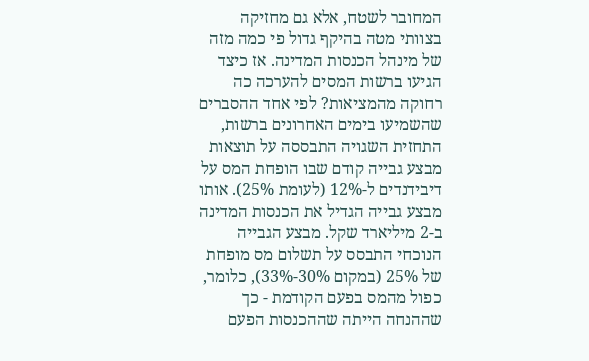המחובר לשטח, אלא גם מחזיקה בצוותי מטה בהיקף גדול פי כמה מזה של מינהל הכנסות המדינה. אז כיצד הגיעו ברשות המסים להערכה כה רחוקה מהמציאות? לפי אחד ההסברים שהשמיעו בימים האחרונים ברשות, התחזית השגויה התבססה על תוצאות מבצע גבייה קודם שבו הופחת המס על דיבידנדים ל-12% (לעומת 25%). אותו מבצע גבייה הגדיל את הכנסות המדינה ב-2 מיליארד שקל. מבצע הגבייה הנוכחי התבסס על תשלום מס מופחת של 25% (במקום 30%-33%), כלומר, כפול מהמס בפעם הקודמת - כך שההנחה הייתה שההכנסות הפעם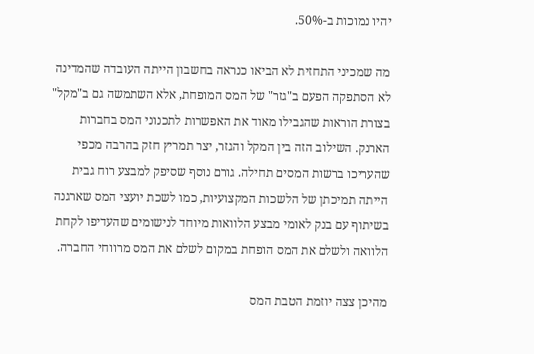יהיו נמוכות ב-50%.

מה שמכיני התחזית לא הביאו כנראה בחשבון הייתה העובדה שהמדינה לא הסתפקה הפעם ב"גזר" של המס המופחת, אלא השתמשה גם ב"מקל" בצורת הוראות שהגבילו מאוד את האפשרות לתכנוני המס בחברות הארנק. השילוב הזה בין המקל והגזר, יצר תמריץ חזק בהרבה מכפי שהעריכו ברשות המסים תחילה. גורם נוסף שסיפק למבצע רוח גבית הייתה תמיכתן של הלשכות המקצועיות, כמו לשכת יועצי המס שארגנה בשיתוף עם בנק לאומי מבצע הלוואות מיוחד לנישומים שהעדיפו לקחת הלוואה ולשלם את המס הופחת במקום לשלם את המס מרווחי החברה.

מהיכן צצה יוזמת הטבת המס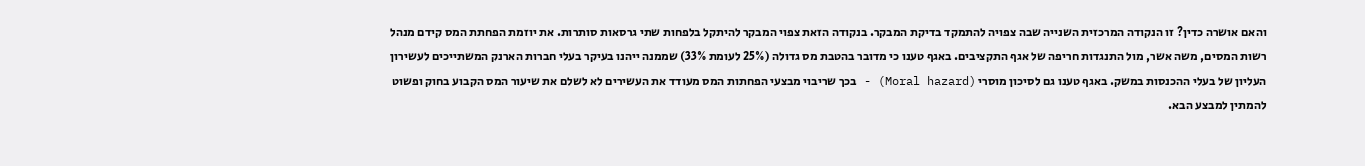והאם אושרה כדין? זו הנקודה המרכזית השנייה שבה צפויה להתמקד בדיקת המבקר. בנקודה הזאת צפוי המבקר להיתקל בלפחות שתי גרסאות סותרות. את יוזמת הפחתת המס קידם מנהל רשות המסים, משה אשר, מול התנגדות חריפה של אגף התקציבים. באגף טענו כי מדובר בהטבת מס גדולה (25% לעומת 33%) שממנה ייהנו בעיקר בעלי חברות הארנק המשתייכים לעשירון העליון של בעלי ההכנסות במשק. באגף טענו גם לסיכון מוסרי (Moral hazard) - בכך שריבוי מבצעי הפחתות המס מעודד את העשירים לא לשלם את שיעור המס הקבוע בחוק ופשוט להמתין למבצע הבא.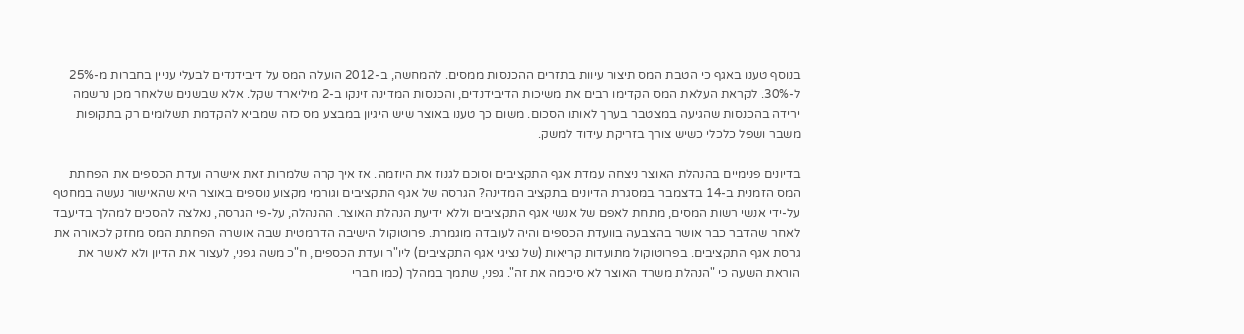בנוסף טענו באגף כי הטבת המס תיצור עיוות בתזרים ההכנסות ממסים. להמחשה, ב-2012 הועלה המס על דיבידנדים לבעלי עניין בחברות מ-25% ל-30%. לקראת העלאת המס הקדימו רבים את משיכות הדיבידנדים, והכנסות המדינה זינקו ב-2 מיליארד שקל. אלא שבשנים שלאחר מכן נרשמה ירידה בהכנסות שהגיעה במצטבר בערך לאותו הסכום. משום כך טענו באוצר שיש היגיון במבצע מס כזה שמביא להקדמת תשלומים רק בתקופות משבר ושפל כלכלי כשיש צורך בזריקת עידוד למשק.

בדיונים פנימיים בהנהלת האוצר ניצחה עמדת אגף התקציבים וסוכם לגנוז את היוזמה. אז איך קרה שלמרות זאת אישרה ועדת הכספים את הפחתת המס הזמנית ב-14 בדצמבר במסגרת הדיונים בתקציב המדינה? הגרסה של אגף התקציבים וגורמי מקצוע נוספים באוצר היא שהאישור נעשה במחטף על-ידי אנשי רשות המסים, מתחת לאפם של אנשי אגף התקציבים וללא ידיעת הנהלת האוצר. ההנהלה, על-פי הגרסה, נאלצה להסכים למהלך בדיעבד לאחר שהדבר כבר אושר בהצבעה בוועדת הכספים והיה לעובדה מוגמרת. פרוטוקול הישיבה הדרמטית שבה אושרה הפחתת המס מחזק לכאורה את גרסת אגף התקציבים. בפרוטוקול מתועדות קריאות (של נציגי אגף התקציבים) ליו"ר ועדת הכספים, ח"כ משה גפני, לעצור את הדיון ולא לאשר את הוראת השעה כי "הנהלת משרד האוצר לא סיכמה את זה". גפני, שתמך במהלך (כמו חברי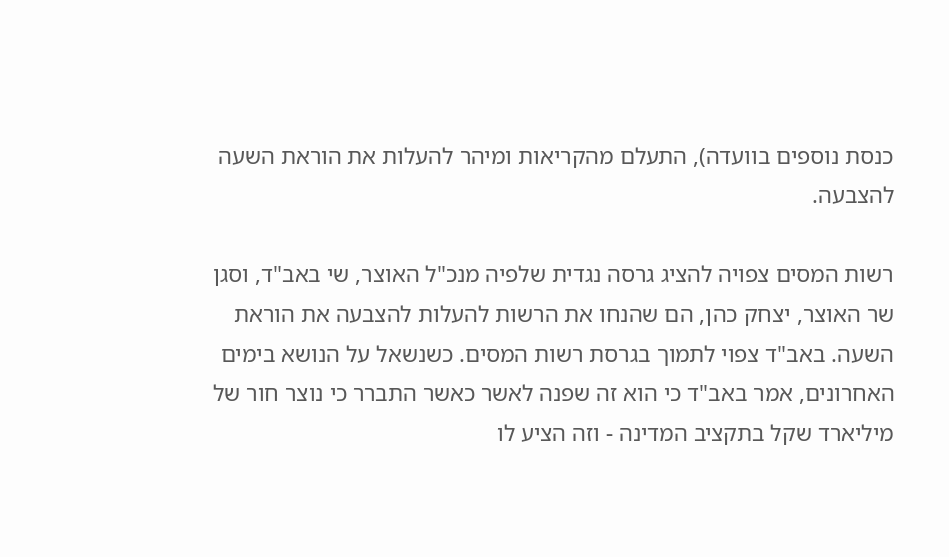כנסת נוספים בוועדה), התעלם מהקריאות ומיהר להעלות את הוראת השעה להצבעה.

רשות המסים צפויה להציג גרסה נגדית שלפיה מנכ"ל האוצר, שי באב"ד, וסגן שר האוצר, יצחק כהן, הם שהנחו את הרשות להעלות להצבעה את הוראת השעה. באב"ד צפוי לתמוך בגרסת רשות המסים. כשנשאל על הנושא בימים האחרונים, אמר באב"ד כי הוא זה שפנה לאשר כאשר התברר כי נוצר חור של מיליארד שקל בתקציב המדינה - וזה הציע לו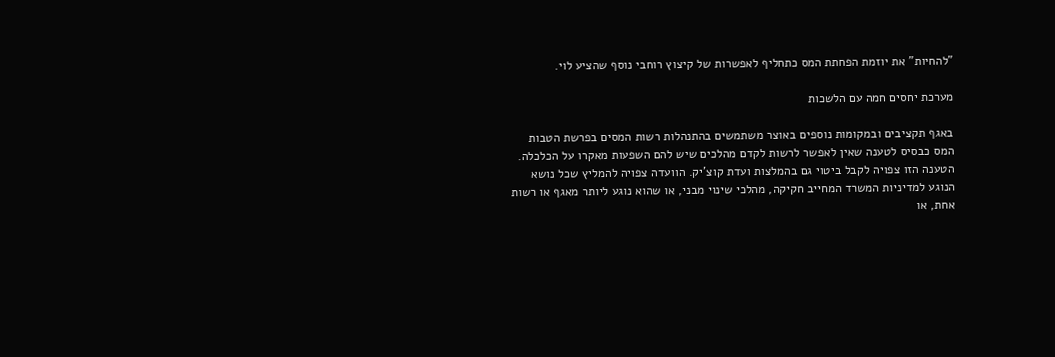"להחיות" את יוזמת הפחתת המס כתחליף לאפשרות של קיצוץ רוחבי נוסף שהציע לוי.

מערכת יחסים חמה עם הלשכות

באגף תקציבים ובמקומות נוספים באוצר משתמשים בהתנהלות רשות המסים בפרשת הטבות המס כבסיס לטענה שאין לאפשר לרשות לקדם מהלכים שיש להם השפעות מאקרו על הכלכלה. הטענה הזו צפויה לקבל ביטוי גם בהמלצות ועדת קוצ'יק. הוועדה צפויה להמליץ שכל נושא הנוגע למדיניות המשרד המחייב חקיקה, מהלכי שינוי מבני, או שהוא נוגע ליותר מאגף או רשות אחת, או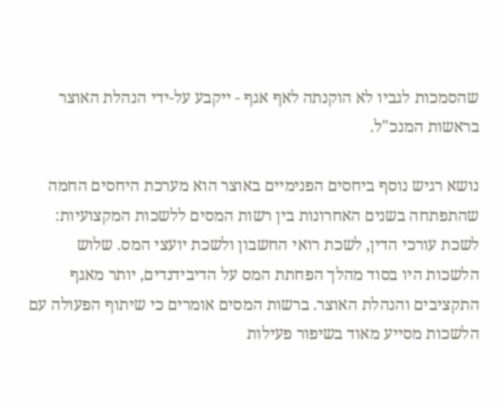שהסמכות לגביו לא הוקנתה לאף אגף - ייקבע על-ידי הנהלת האוצר בראשות המנכ"ל.

נושא רגיש נוסף ביחסים הפנימיים באוצר הוא מערכת היחסים החמה שהתפתחה בשנים האחרונות בין רשות המסים ללשכות המקצועיות: לשכת עורכי הדין, לשכת רואי החשבון ולשכת יועצי המס. שלוש הלשכות היו בסוד מהלך הפחתת המס על הדיבידנדים, יותר מאגף התקציבים והנהלת האוצר. ברשות המסים אומרים כי שיתוף הפעולה עם הלשכות מסייע מאוד בשיפור פעילות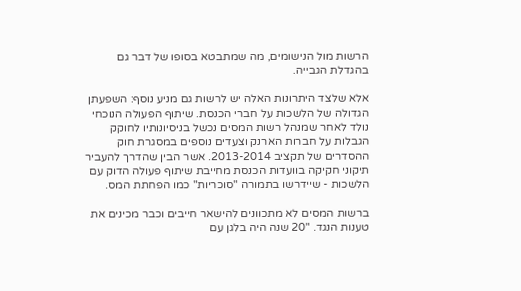הרשות מול הנישומים, מה שמתבטא בסופו של דבר גם בהגדלת הגבייה.

אלא שלצד היתרונות האלה יש לרשות גם מניע נוסף: השפעתן הגדולה של הלשכות על חברי הכנסת. שיתוף הפעולה הנוכחי נולד לאחר שמנהל רשות המסים נכשל בניסיונותיו לחוקק הגבלות על חברות הארנק וצעדים נוספים במסגרת חוק ההסדרים של תקציב 2013-2014. אשר הבין שהדרך להעביר תיקוני חקיקה בוועדות הכנסת מחייבת שיתוף פעולה הדוק עם הלשכות - שיידרשו בתמורה "סוכריות" כמו הפחתת המס.

ברשות המסים לא מתכוונים להישאר חייבים וכבר מכינים את טענות הנגד. "20 שנה היה בלגן עם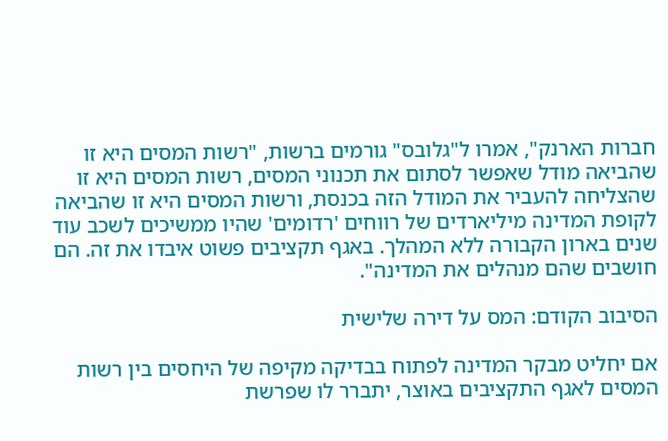חברות הארנק", אמרו ל"גלובס" גורמים ברשות, "רשות המסים היא זו שהביאה מודל שאפשר לסתום את תכנוני המסים, רשות המסים היא זו שהצליחה להעביר את המודל הזה בכנסת, ורשות המסים היא זו שהביאה לקופת המדינה מיליארדים של רווחים 'רדומים' שהיו ממשיכים לשכב עוד שנים בארון הקבורה ללא המהלך. באגף תקציבים פשוט איבדו את זה. הם חושבים שהם מנהלים את המדינה".

הסיבוב הקודם: המס על דירה שלישית

אם יחליט מבקר המדינה לפתוח בבדיקה מקיפה של היחסים בין רשות המסים לאגף התקציבים באוצר, יתברר לו שפרשת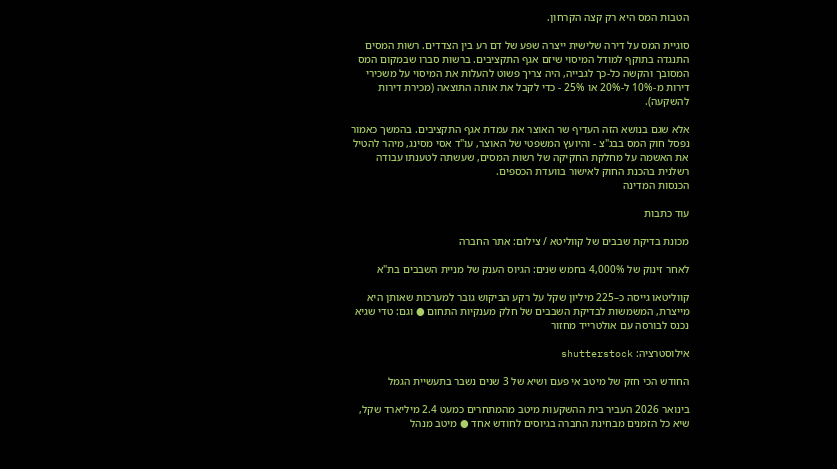הטבות המס היא רק קצה הקרחון.

סוגיית המס על דירה שלישית ייצרה שפע של דם רע בין הצדדים. רשות המסים התנגדה בתוקף למודל המיסוי שיזם אגף התקציבים. ברשות סברו שבמקום המס המסובך והקשה כל-כך לגבייה, היה צריך פשוט להעלות את המיסוי על משכירי דירות מ-10% ל-20% או 25% - כדי לקבל את אותה התוצאה (מכירת דירות להשקעה).

אלא שגם בנושא הזה העדיף שר האוצר את עמדת אגף התקציבים. בהמשך כאמור נפסל חוק המס בבג"צ - והיועץ המשפטי של האוצר, עו"ד אסי מסינג, מיהר להטיל את האשמה על מחלקת החקיקה של רשות המסים, שעשתה לטענתו עבודה רשלנית בהכנת החוק לאישור בוועדת הכספים.
הכנסות המדינה

עוד כתבות

מכונת בדיקת שבבים של קווליטא / צילום: אתר החברה

לאחר זינוק של 4,000% בחמש שנים: הגיוס הענק של מניית השבבים בת"א

קווליטאו גייסה כ–225 מיליון שקל על רקע הביקוש גובר למערכות שאותן היא מייצרת, המשמשות לבדיקת השבבים של חלק מענקיות התחום ● וגם: טדי שגיא נכנס לבורסה עם אולטרייד מחזור

אילוסטרציה: shutterstock

החודש הכי חזק של מיטב אי פעם ושיא של 3 שנים נשבר בתעשיית הגמל

בינואר 2026 העביר בית ההשקעות מיטב מהמתחרים כמעט 2.4 מיליארד שקל, שיא כל הזמנים מבחינת החברה בגיוסים לחודש אחד ● מיטב מנהל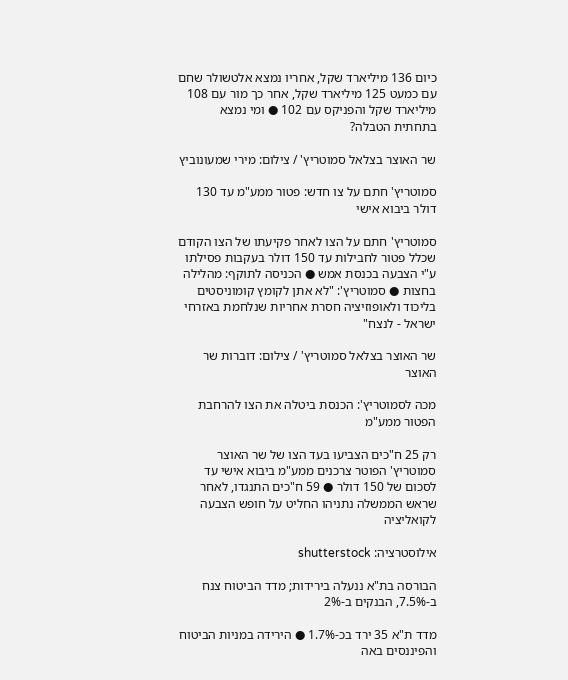כיום 136 מיליארד שקל, אחריו נמצא אלטשולר שחם עם כמעט 125 מיליארד שקל, אחר כך מור עם 108 מיליארד שקל והפניקס עם 102 ● ומי נמצא בתחתית הטבלה?

שר האוצר בצלאל סמוטריץ' / צילום: מירי שמעונוביץ

סמוטריץ' חתם על צו חדש: פטור ממע"מ עד 130 דולר ביבוא אישי

סמוטריץ' חתם על הצו לאחר פקיעתו של הצו הקודם שכלל פטור לחבילות עד 150 דולר בעקבות פסילתו ע"י הצבעה בכנסת אמש ● הכניסה לתוקף: מהלילה בחצות ● סמוטריץ': "לא אתן לקומץ קומוניסטים בליכוד ולאופוזיציה חסרת אחריות שנלחמת באזרחי ישראל - לנצח"

שר האוצר בצלאל סמוטריץ' / צילום: דוברות שר האוצר

מכה לסמוטריץ': הכנסת ביטלה את הצו להרחבת הפטור ממע"מ

רק 25 ח"כים הצביעו בעד הצו של שר האוצר סמוטריץ' הפוטר צרכנים ממע"מ ביבוא אישי עד לסכום של 150 דולר ● 59 ח"כים התנגדו, לאחר שראש הממשלה נתניהו החליט על חופש הצבעה לקואליציה

אילוסטרציה: shutterstock

הבורסה בת"א ננעלה בירידות; מדד הביטוח צנח ב-7.5%, הבנקים ב-2%

מדד ת"א 35 ירד בכ-1.7% ● הירידה במניות הביטוח והפיננסים באה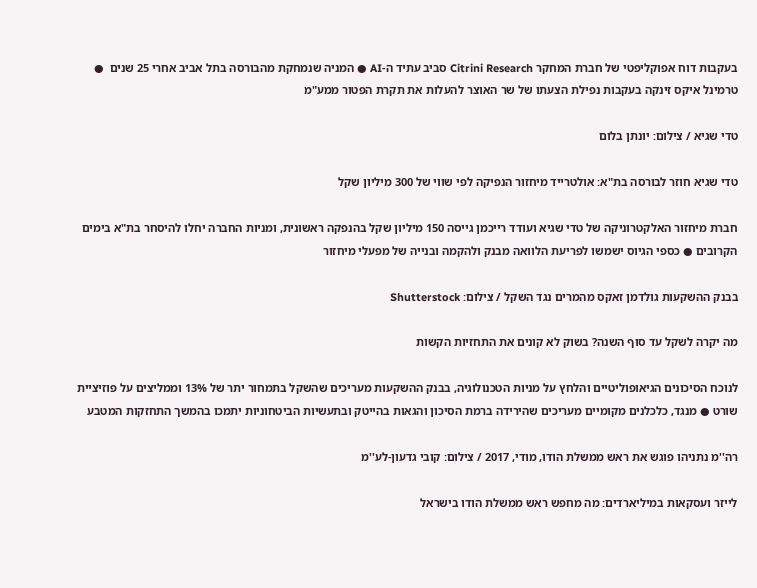בעקבות דוח אפוקליפטי של חברת המחקר Citrini Research סביב עתיד ה-AI ● המניה שנמחקת מהבורסה בתל אביב אחרי 25 שנים  ● טרמינל איקס זינקה בעקבות נפילת הצעתו של שר האוצר להעלות את תקרת הפטור ממע"מ

טדי שגיא / צילום: יונתן בלום

טדי שגיא חוזר לבורסה בת"א: אולטרייד מיחזור הנפיקה לפי שווי של 300 מיליון שקל

חברת מיחזור האלקטרוניקה של טדי שגיא ועודד רייכמן גייסה 150 מיליון שקל בהנפקה ראשונית, ומניות החברה יחלו להיסחר בת"א בימים הקרובים ● כספי הגיוס ישמשו לפריעת הלוואה מבנק ולהקמה ובנייה של מפעלי מיחזור

בבנק ההשקעות גולדמן זאקס מהמרים נגד השקל / צילום: Shutterstock

מה יקרה לשקל עד סוף השנה? בשוק לא קונים את התחזיות הקשות

לנוכח הסיכונים הגיאופוליטיים והלחץ על מניות הטכנולוגיה, בבנק ההשקעות מעריכים שהשקל בתמחור יתר של 13% וממליצים על פוזיציית שורט ● מנגד, כלכלנים מקומיים מעריכים שהירידה ברמת הסיכון והגאות בהייטק ובתעשיות הביטחוניות יתמכו בהמשך התחזקות המטבע

רה''מ נתניהו פוגש את ראש ממשלת הודו, מודי, 2017 / צילום: קובי גדעון-לע''מ

לייזר ועסקאות במיליארדים: מה מחפש ראש ממשלת הודו בישראל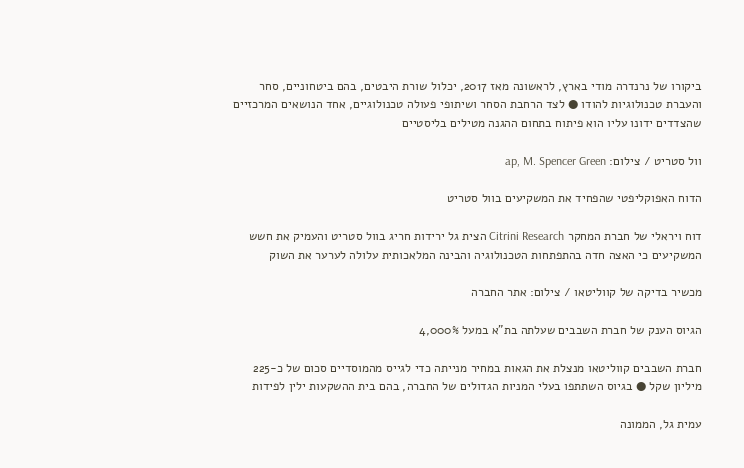ביקורו של נרנדרה מודי בארץ, לראשונה מאז 2017, יכלול שורת היבטים, בהם ביטחוניים, סחר והעברת טכנולוגיות להודו ● לצד הרחבת הסחר ושיתופי פעולה טכנולוגיים, אחד הנושאים המרכזיים שהצדדים ידונו עליו הוא פיתוח בתחום ההגנה מטילים בליסטיים

וול סטריט / צילום: ap, M. Spencer Green

הדוח האפוקליפטי שהפחיד את המשקיעים בוול סטריט

דוח ויראלי של חברת המחקר Citrini Research הצית גל ירידות חריג בוול סטריט והעמיק את חשש המשקיעים כי האצה חדה בהתפתחות הטכנולוגיה והבינה המלאכותית עלולה לערער את השוק

מכשיר בדיקה של קווליטאו / צילום: אתר החברה

הגיוס הענק של חברת השבבים שעלתה בת"א במעל 4,000%

חברת השבבים קווליטאו מנצלת את הגאות במחיר מנייתה כדי לגייס מהמוסדיים סכום של כ-225 מיליון שקל ● בגיוס השתתפו בעלי המניות הגדולים של החברה, בהם בית ההשקעות ילין לפידות

עמית גל, הממונה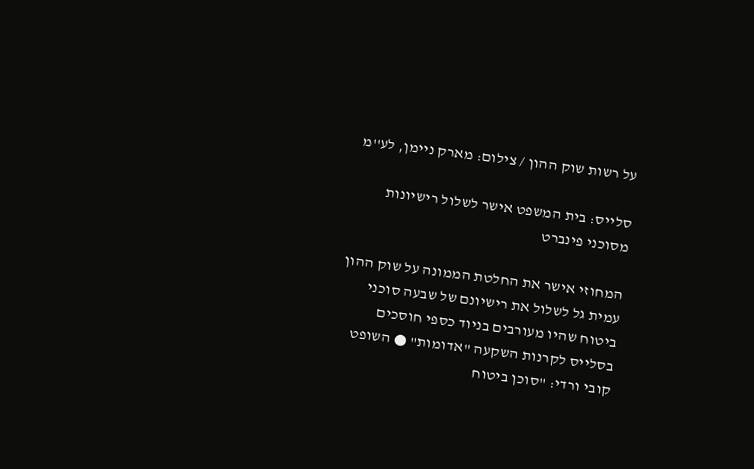על רשות שוק ההון / צילום: מארק ניימן, לע''מ

סלייס: בית המשפט אישר לשלול רישיונות מסוכני פינברט

המחוזי אישר את החלטת הממונה על שוק ההון עמית גל לשלול את רישיונם של שבעה סוכני ביטוח שהיו מעורבים בניוד כספי חוסכים בסלייס לקרנות השקעה "אדומות" ● השופט קובי ורדי: "סוכן ביטוח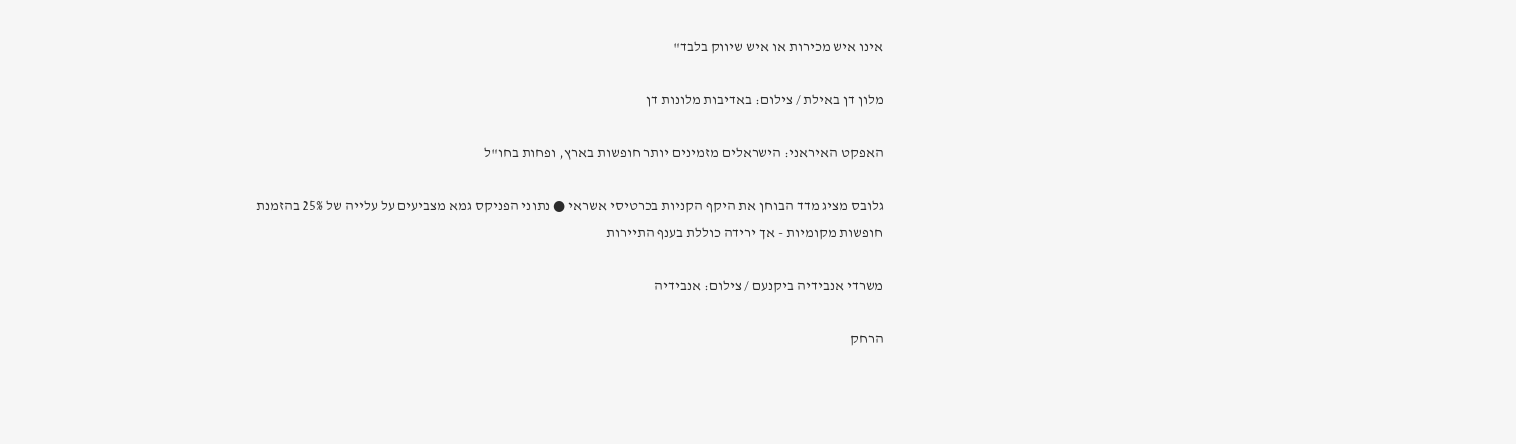אינו איש מכירות או איש שיווק בלבד"

מלון דן באילת / צילום: באדיבות מלונות דן

האפקט האיראני: הישראלים מזמינים יותר חופשות בארץ, ופחות בחו"ל

גלובס מציג מדד הבוחן את היקף הקניות בכרטיסי אשראי ● נתוני הפניקס גמא מצביעים על עלייה של 25% בהזמנת חופשות מקומיות - אך ירידה כוללת בענף התיירות

משרדי אנבידיה ביקנעם / צילום: אנבידיה

הרחק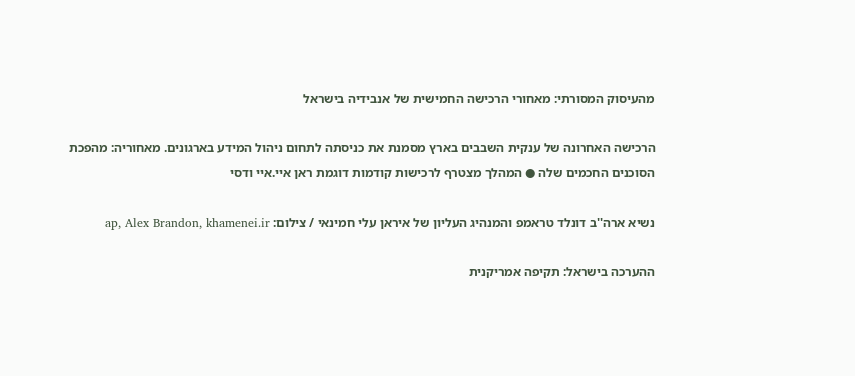מהעיסוק המסורתי: מאחורי הרכישה החמישית של אנבידיה בישראל

הרכישה האחרונה של ענקית השבבים בארץ מסמנת את כניסתה לתחום ניהול המידע בארגונים. מאחוריה: מהפכת הסוכנים החכמים שלה ● המהלך מצטרף לרכישות קודמות דוגמת ראן איי.איי ודסי

נשיא ארה''ב דונלד טראמפ והמנהיג העליון של איראן עלי חמינאי / צילום: ap, Alex Brandon, khamenei.ir

ההערכה בישראל: תקיפה אמריקנית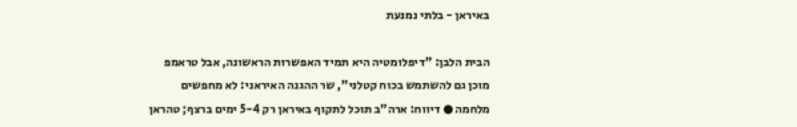באיראן - בלתי נמנעת

הבית הלבן: "דיפלומטיה היא תמיד האפשרות הראשונה, אבל טראמפ מוכן גם להשתמש בכוח קטלני", שר ההגנה האיראני: לא מחפשים מלחמה ● דיווח: ארה"ב תוכל לתקוף באיראן רק 5-4 ימים ברצף; טהראן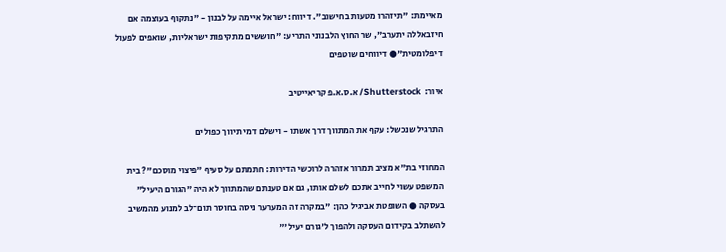מאיימת: "תיזהרו מטעות בחישוב". דיווח: ישראל איימה על לבנון - "נתקוף בעוצמה אם חיזבאללה יתערב", שר החוץ הלבנוני התריע: "חוששים מתקיפות ישראליות, שואפים לפעול דיפלומטית"● דיווחים שוטפים

איור:  Shutterstock/ א.ס.א.פ קריאייטיב

התרגיל שנכשל: עקף את המתווך דרך אשתו - וישלם דמי תיווך כפולים

המחוזי בת"א מציב תמרור אזהרה לרוכשי הדירות: חתמתם על סעיף "פיצוי מוסכם"? בית המשפט עשוי לחייב אתכם לשלם אותו, גם אם טענתם שהמתווך לא היה "הגורם היעיל" בעסקה ● השופטת אביגיל כהן: "במקרה זה המערער ניסה בחוסר תום־לב למנוע מהמשיב להשתלב בקידום העסקה ולהפוך ל'גורם יעיל'"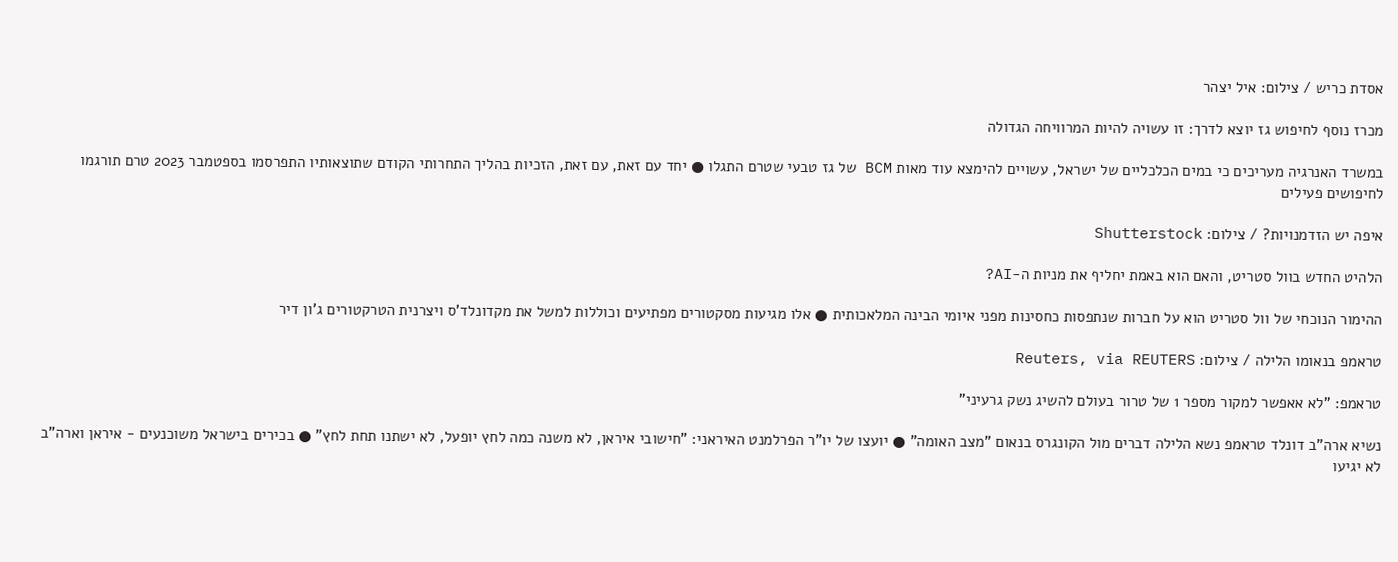אסדת כריש / צילום: איל יצהר

מכרז נוסף לחיפוש גז יוצא לדרך: זו עשויה להיות המרוויחה הגדולה

במשרד האנרגיה מעריכים כי במים הכלכליים של ישראל, עשויים להימצא עוד מאות BCM של גז טבעי שטרם התגלו ● יחד עם זאת, עם זאת, הזכיות בהליך התחרותי הקודם שתוצאותיו התפרסמו בספטמבר 2023 טרם תורגמו לחיפושים פעילים

איפה יש הזדמנויות? / צילום: Shutterstock

הלהיט החדש בוול סטריט, והאם הוא באמת יחליף את מניות ה-AI?

ההימור הנוכחי של וול סטריט הוא על חברות שנתפסות כחסינות מפני איומי הבינה המלאכותית ● אלו מגיעות מסקטורים מפתיעים וכוללות למשל את מקדונלד'ס ויצרנית הטרקטורים ג'ון דיר

טראמפ בנאומו הלילה / צילום: Reuters, via REUTERS

טראמפ: "לא אאפשר למקור מספר 1 של טרור בעולם להשיג נשק גרעיני"

נשיא ארה"ב דונלד טראמפ נשא הלילה דברים מול הקונגרס בנאום "מצב האומה" ● יועצו של יו"ר הפרלמנט האיראני: "חישובי איראן, לא משנה כמה לחץ יופעל, לא ישתנו תחת לחץ" ● בכירים בישראל משוכנעים - איראן וארה"ב לא יגיעו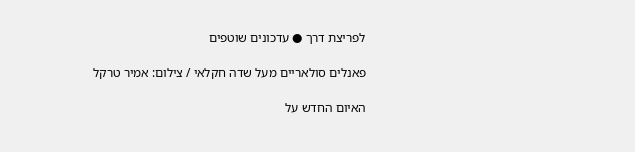לפריצת דרך ● עדכונים שוטפים

פאנלים סולאריים מעל שדה חקלאי / צילום: אמיר טרקל

האיום החדש על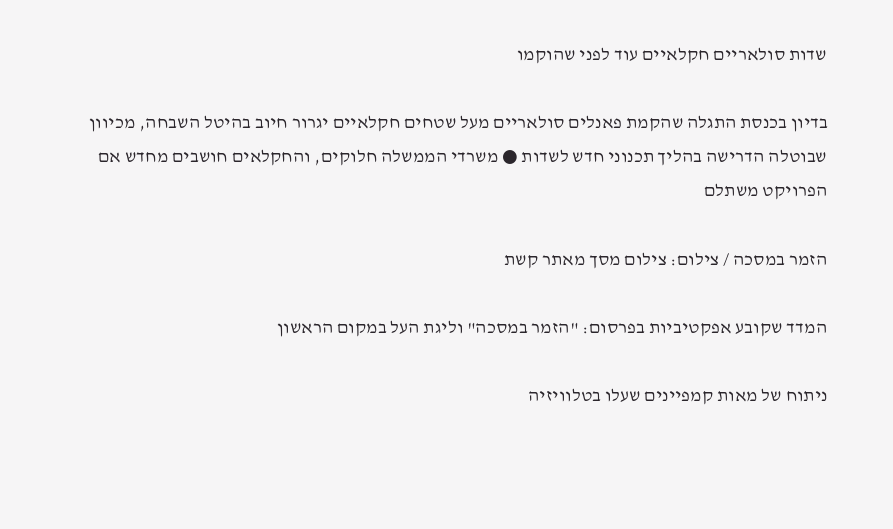שדות סולאריים חקלאיים עוד לפני שהוקמו

בדיון בכנסת התגלה שהקמת פאנלים סולאריים מעל שטחים חקלאיים יגרור חיוב בהיטל השבחה, מכיוון שבוטלה הדרישה בהליך תכנוני חדש לשדות ● משרדי הממשלה חלוקים, והחקלאים חושבים מחדש אם הפרויקט משתלם

הזמר במסכה / צילום: צילום מסך מאתר קשת

המדד שקובע אפקטיביות בפרסום: "הזמר במסכה" וליגת העל במקום הראשון

ניתוח של מאות קמפיינים שעלו בטלוויזיה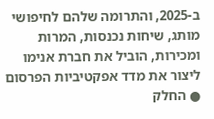ב-2025, והתרומה שלהם לחיפושי מותג, שיחות נכנסות, המרות ומכירות, הוביל את חברת אנימו ליצור את מדד אפקטיביות הפרסום ● החלק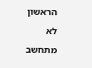הראשון לא מתחשב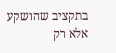בתקציב שהושקע אלא רק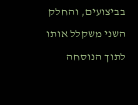בביצועים, והחלק השני משקלל אותו לתוך הנוסחה